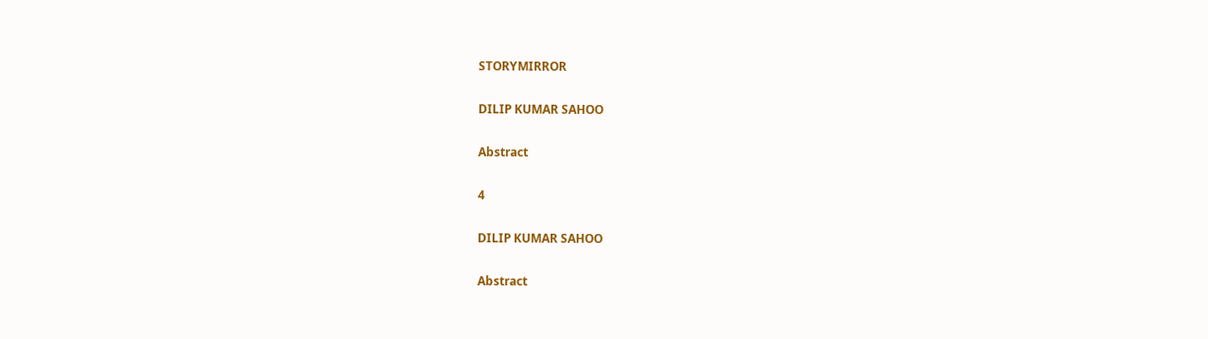STORYMIRROR

DILIP KUMAR SAHOO

Abstract

4

DILIP KUMAR SAHOO

Abstract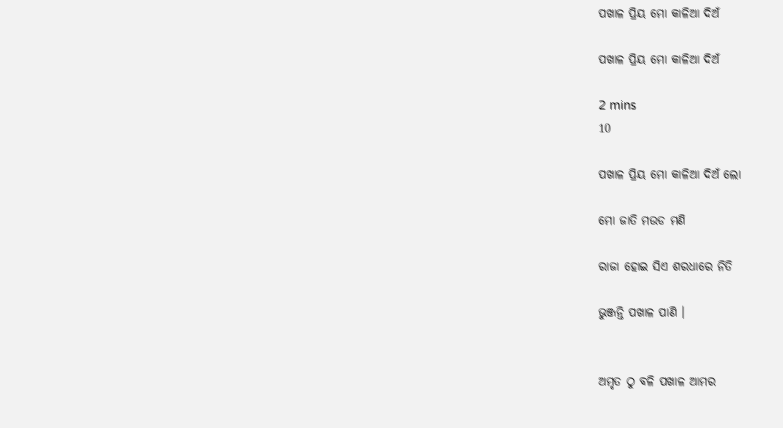ପଖାଳ ପ୍ରିୟ ମୋ କାଳିଆ ଦିଅଁ

ପଖାଳ ପ୍ରିୟ ମୋ କାଳିଆ ଦିଅଁ

2 mins
10

ପଖାଳ ପ୍ରିୟ ମୋ କାଳିଆ ଦିଅଁ ଲୋ

ମୋ ଜାତି ମଉଡ ମଣି

ରାଜା ହୋଇ ସିଏ ଶରଧାରେ ନିତି

ଭୁଞ୍ଜନ୍ତି ପଖାଳ ପାଣି ।


ଅମୃତ ଠୁ ବଳି ପଖାଳ ଆମର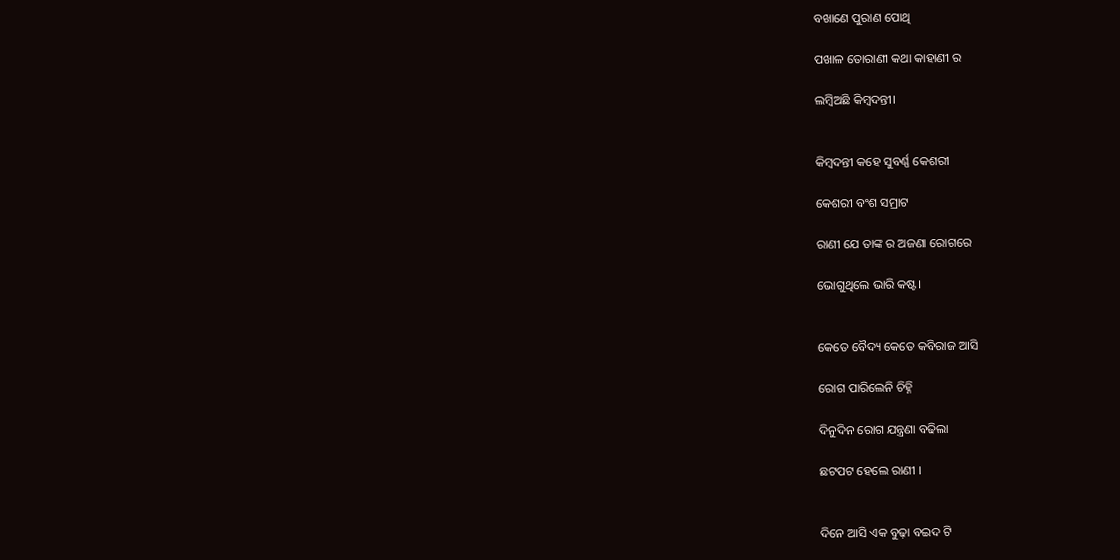ବଖାଣେ ପୁରାଣ ପୋଥି

ପଖାଳ ତୋରାଣୀ କଥା କାହାଣୀ ର

ଲମ୍ବିଅଛି କିମ୍ବଦନ୍ତୀ।


କିମ୍ବଦନ୍ତୀ କହେ ସୁବର୍ଣ୍ଣ କେଶରୀ

କେଶରୀ ବଂଶ ସମ୍ରାଟ

ରାଣୀ ଯେ ତାଙ୍କ ର ଅଜଣା ରୋଗରେ

ଭୋଗୁଥିଲେ ଭାରି କଷ୍ଟ।


କେତେ ବୈଦ୍ୟ କେତେ କବିରାଜ ଆସି

ରୋଗ ପାରିଲେନି ଚିହ୍ନି

ଦିନୁଦିନ ରୋଗ ଯନ୍ତ୍ରଣା ବଢିଲା

ଛଟପଟ ହେଲେ ରାଣୀ ।


ଦିନେ ଆସି ଏକ ବୁଢ଼ା ବଇଦ ଟି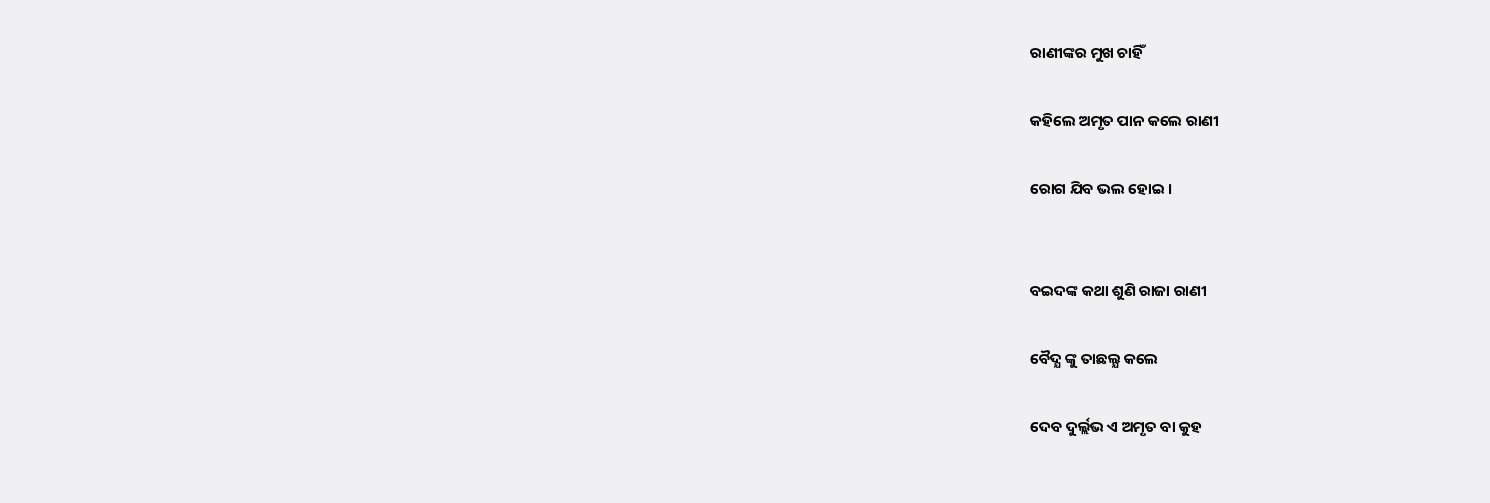ରାଣୀଙ୍କର ମୁଖ ଚାହିଁ

କହିଲେ ଅମୃତ ପାନ କଲେ ରାଣୀ

ରୋଗ ଯିବ ଭଲ ହୋଇ ।


ବଇଦଙ୍କ କଥା ଶୁଣି ରାଜା ରାଣୀ

ବୈଦ୍ଯ ଙ୍କୁ ତାଛଲ୍ଯ କଲେ

ଦେବ ଦୁର୍ଲ୍ଲଭ ଏ ଅମୃତ ବା କୁହ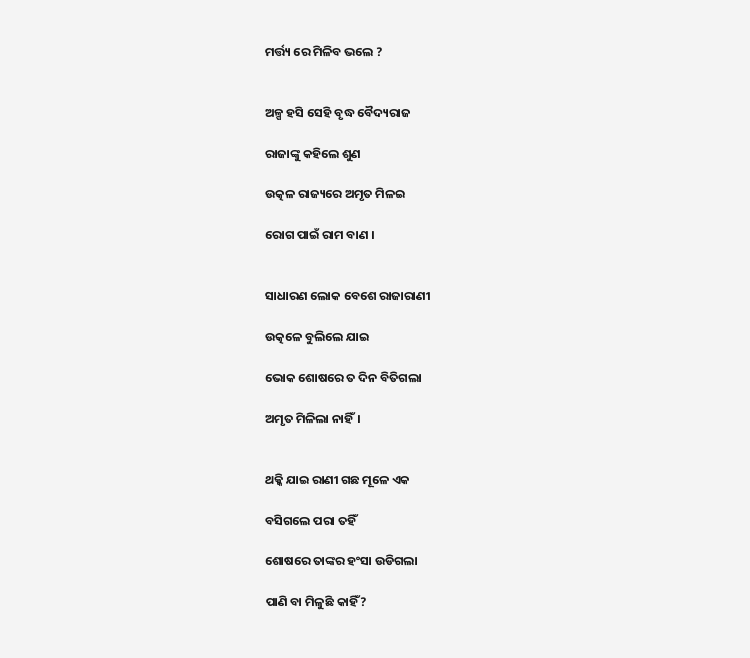ମର୍ତ୍ତ୍ୟ ରେ ମିଳିବ ଭଲେ ?


ଅଳ୍ପ ହସି ସେହି ବୃଦ୍ଧ ବୈଦ୍ୟରାଜ

ରାଜାଙ୍କୁ କହିଲେ ଶୁଣ

ଉତ୍କଳ ରାଜ୍ୟରେ ଅମୃତ ମିଳଇ

ରୋଗ ପାଇଁ ରାମ ବାଣ ।


ସାଧାରଣ ଲୋକ ବେଶେ ରାଜାରାଣୀ

ଉତ୍କଳେ ବୁଲିଲେ ଯାଇ

ଭୋକ ଶୋଷରେ ତ ଦିନ ବିତିଗଲା

ଅମୃତ ମିଳିଲା ନାହିଁ।


ଥକ୍କି ଯାଇ ରାଣୀ ଗଛ ମୂଳେ ଏକ

ବସିଗଲେ ପରା ତହିଁ

ଶୋଷରେ ତାଙ୍କର ହଂସା ଉଡିଗଲା

ପାଣି ବା ମିଳୁଛି କାହିଁ?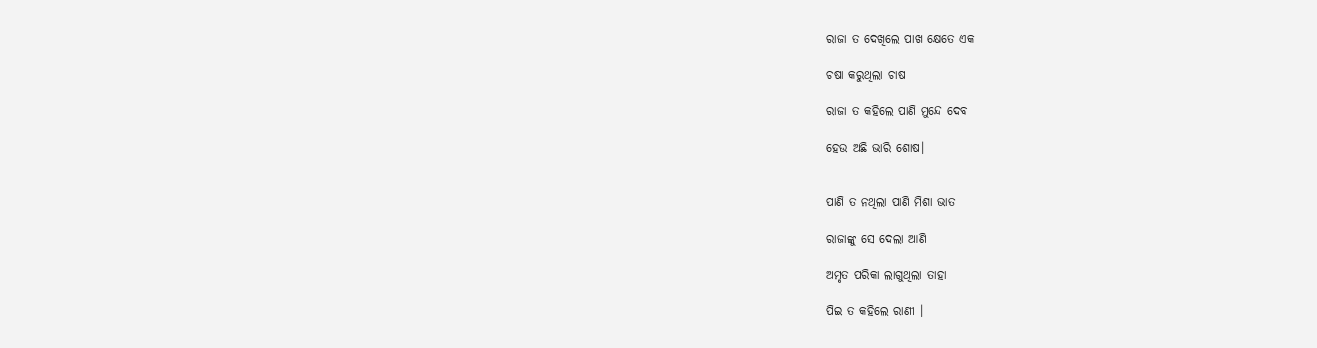ରାଜା ତ ଦେଖିଲେ ପାଖ କ୍ଷେତେ ଏକ

ଚଷା କରୁଥିଲା ଚାଷ

ରାଜା ତ କହିଲେ ପାଣି ମୁନ୍ଦେ ଦେବ

ହେଉ ଅଛି ଭାରି ଶୋଷ।


ପାଣି ତ ନଥିଲା ପାଣି ମିଶା ଭାତ

ରାଜାଙ୍କୁ ସେ ଦେଲା ଆଣି

ଅମୃତ ପରିକା ଲାଗୁଥିଲା ତାହା

ପିଇ ତ କହିଲେ ରାଣୀ ।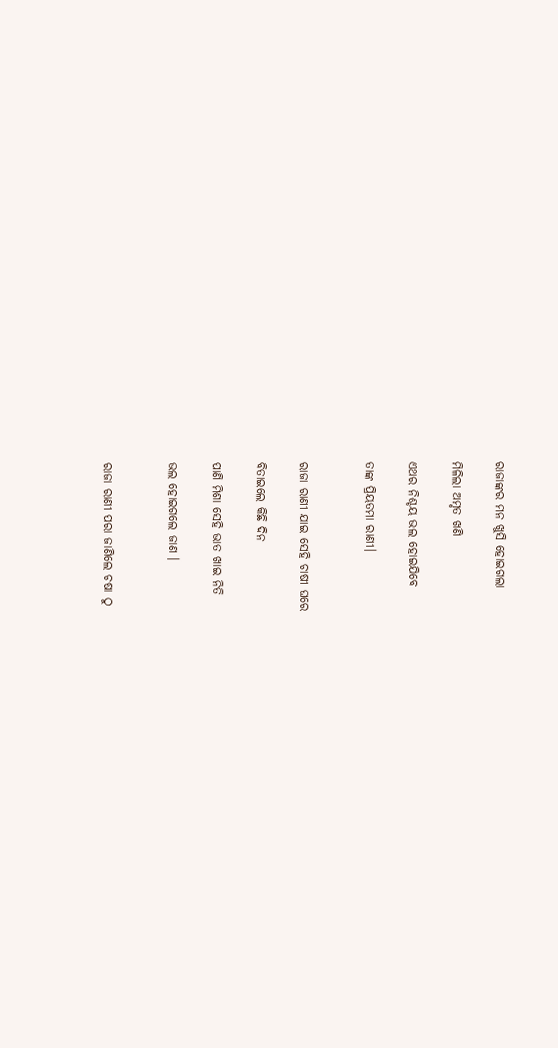ରାଜାଙ୍କର ମନ ଖୁସି ହୋଇଗଲା

ମିଳିଲା ଅମୃତ ଖଣି

ଏଥର ନିଶ୍ଚୟ ଭଲ ହୋଇଯିବେ

ତାଙ୍କ ପ୍ରିୟତମା ରାଣୀ।


ରାଜା ରାଣୀ ଯାଇ ସେହି ଚାଷୀ ଘରେ

ବିତାଇଲେ କିଛି ଦିନ

ପାଣି ମିଶା ସେହି ଭାତ ଖାଇ ନିତି

ଭଲ ହୋଇଗଲେ ଜାଣ ।


ରାଜା ରାଣୀ ପରା ଜାଣିଲେ ଚଷା ଠୁ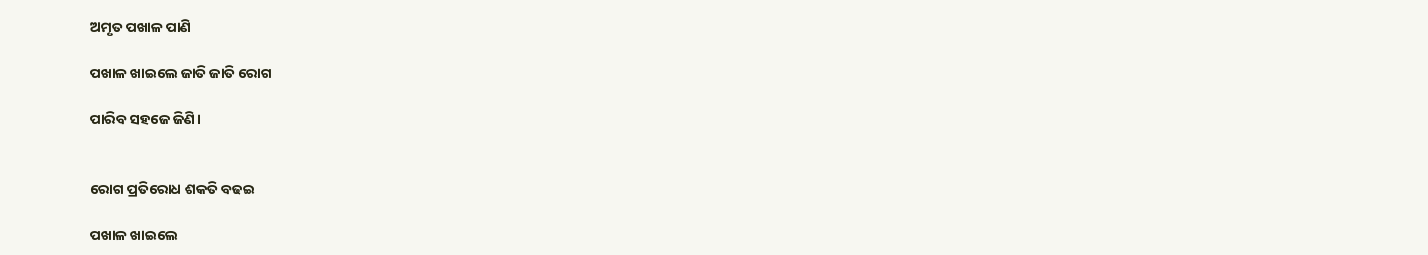ଅମୃତ ପଖାଳ ପାଣି

ପଖାଳ ଖାଇଲେ ଜାତି ଜାତି ରୋଗ

ପାରିବ ସହଜେ ଜିଣି।


ରୋଗ ପ୍ରତିରୋଧ ଶକତି ବଢଇ

ପଖାଳ ଖାଇଲେ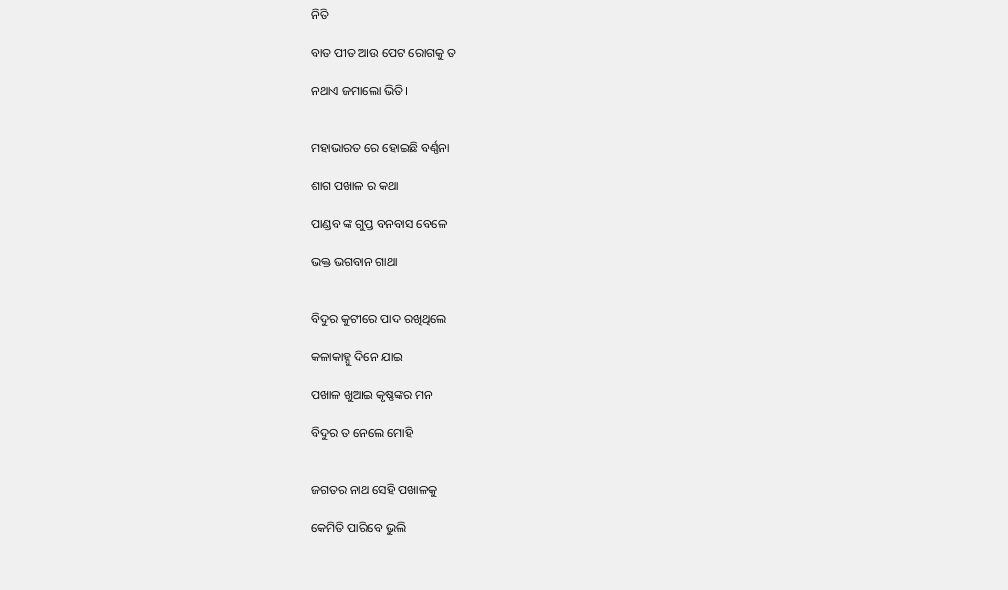ନିତି

ବାତ ପୀତ ଆଉ ପେଟ ରୋଗକୁ ତ

ନଥାଏ ଜମାଲୋ ଭିତି।


ମହାଭାରତ ରେ ହୋଇଛି ବର୍ଣ୍ଣନା

ଶାଗ ପଖାଳ ର କଥା

ପାଣ୍ଡବ ଙ୍କ ଗୁପ୍ତ ବନବାସ ବେଳେ

ଭକ୍ତ ଭଗବାନ ଗାଥା


ବିଦୁର କୁଟୀରେ ପାଦ ରଖିଥିଲେ

କଳାକାହ୍ନୁ ଦିନେ ଯାଇ

ପଖାଳ ଖୁଆଇ କୃଷ୍ଣଙ୍କର ମନ

ବିଦୁର ତ ନେଲେ ମୋହି


ଜଗତର ନାଥ ସେହି ପଖାଳକୁ

କେମିତି ପାରିବେ ଭୁଲି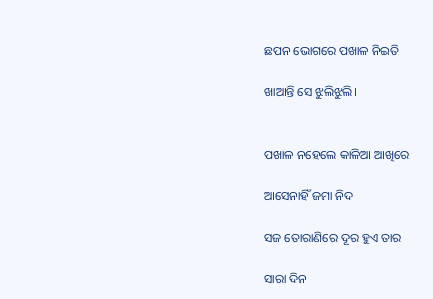ଛପନ ଭୋଗରେ ପଖାଳ ନିଇତି

ଖାଆନ୍ତି ସେ ଝୁଲିଝୁଲି।


ପଖାଳ ନହେଲେ କାଳିଆ ଆଖିରେ

ଆସେନାହିଁ ଜମା ନିଦ

ସଜ ତୋରାଣିରେ ଦୂର ହୁଏ ତାର

ସାରା ଦିନ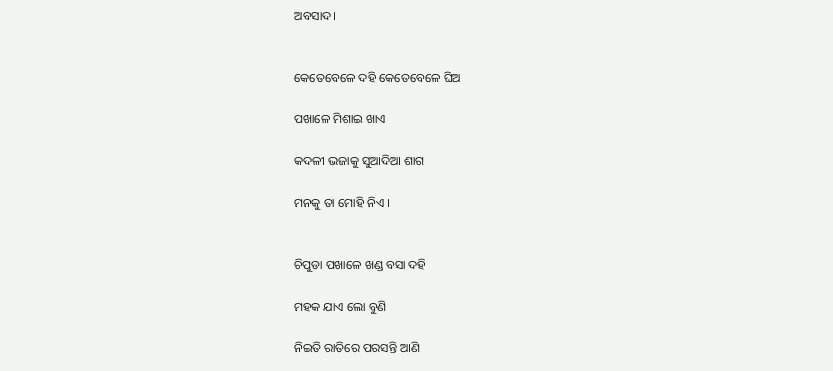ଅବସାଦ।


କେତେବେଳେ ଦହି କେତେବେଳେ ଘିଅ‌

ପଖାଳେ ମିଶାଇ ଖାଏ

କଦଳୀ ଭଜାକୁ ସୁଆଦିଆ ଶାଗ

ମନକୁ ତା ମୋହି ନିଏ ।


ଚିପୁଡା ପଖାଳେ ଖଣ୍ଡ ବସା ଦହି

ମହକ ଯାଏ ଲୋ ବୁଣି

ନିଇତି ରାତିରେ ପରସନ୍ତି ଆଣି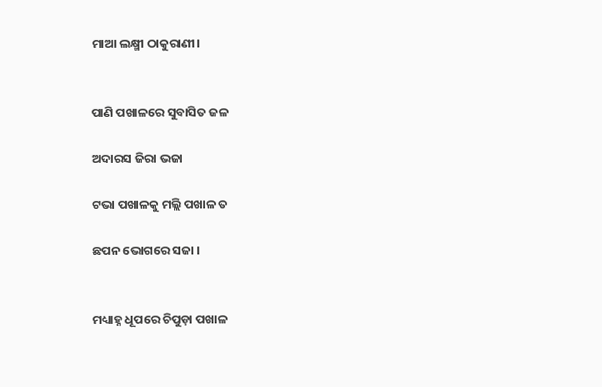ମାଆ ଲକ୍ଷ୍ମୀ ଠାକୁରାଣୀ।


ପାଣି ପଖାଳରେ ସୁବାସିତ ଜଳ

ଅଦାରସ ଜିରା ଭଜା

ଟଭା ପଖାଳକୁ ମଲ୍ଲି ପଖାଳ ତ

ଛପନ ଭୋଗରେ ସଜା ।


ମଧ୍ୟାହ୍ନ ଧୂପରେ ଚିପୁଡ଼ା ପଖାଳ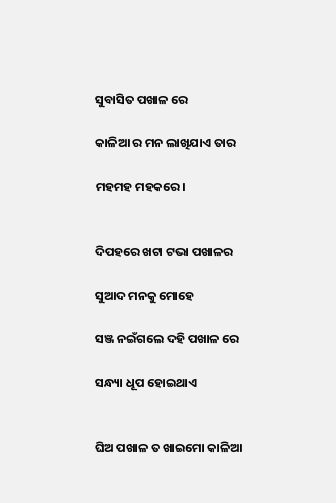ସୁବାସିତ ପଖାଳ ରେ

କାଳିଆ ର ମନ ଲାଖିଯାଏ ତାର

ମହମହ ମହକରେ।


ଦିପହରେ ଖଟା ଟଭା ପଖାଳର

ସୁଆଦ ମନକୁ ମୋହେ

ସଞ୍ଜ ନଇଁଗଲେ ଦହି ପଖାଳ ରେ

ସନ୍ଧ୍ୟା ଧୂପ ହୋଇଥାଏ


ଘିଅ ପଖାଳ ତ ଖାଇମୋ କାଳିଆ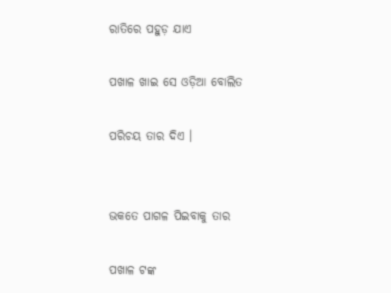ରାତିରେ ପହୁଡ଼ ଯାଏ

ପଖାଳ ଖାଇ ସେ ଓଡ଼ିଆ ବୋଲିତ

ପରିଚୟ ତାର ଦିଏ ।


ଭକତେ ପାଗଳ ପିଇବାକୁ ତାର

ପଖାଳ ଟଙ୍କ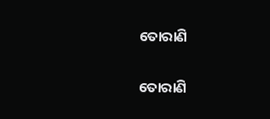ତୋରାଣି

ତୋରାଣି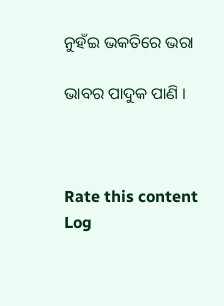ନୁହଁଇ ଭକତିରେ ଭରା

ଭାବର ପାଦୁକ ପାଣି ।



Rate this content
Log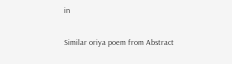in

Similar oriya poem from Abstract